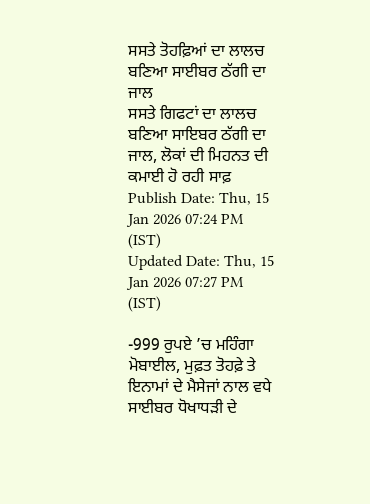ਸਸਤੇ ਤੋਹਫ਼ਿਆਂ ਦਾ ਲਾਲਚ ਬਣਿਆ ਸਾਈਬਰ ਠੱਗੀ ਦਾ ਜਾਲ
ਸਸਤੇ ਗਿਫਟਾਂ ਦਾ ਲਾਲਚ ਬਣਿਆ ਸਾਇਬਰ ਠੱਗੀ ਦਾ ਜਾਲ, ਲੋਕਾਂ ਦੀ ਮਿਹਨਤ ਦੀ ਕਮਾਈ ਹੋ ਰਹੀ ਸਾਫ਼
Publish Date: Thu, 15 Jan 2026 07:24 PM (IST)
Updated Date: Thu, 15 Jan 2026 07:27 PM (IST)

-999 ਰੁਪਏ ’ਚ ਮਹਿੰਗਾ ਮੋਬਾਈਲ, ਮੁਫ਼ਤ ਤੋਹਫ਼ੇ ਤੇ ਇਨਾਮਾਂ ਦੇ ਮੈਸੇਜਾਂ ਨਾਲ ਵਧੇ ਸਾਈਬਰ ਧੋਖਾਧੜੀ ਦੇ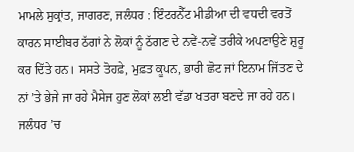ਮਾਮਲੇ ਸੁਕ੍ਰਾਂਤ, ਜਾਗਰਣ, ਜਲੰਧਰ : ਇੰਟਰਨੈੱਟ ਮੀਡੀਆ ਦੀ ਵਧਦੀ ਵਰਤੋਂ ਕਾਰਨ ਸਾਈਬਰ ਠੱਗਾਂ ਨੇ ਲੋਕਾਂ ਨੂੰ ਠੱਗਣ ਦੇ ਨਵੇਂ-ਨਵੇਂ ਤਰੀਕੇ ਅਪਣਾਉਣੇ ਸ਼ੁਰੂ ਕਰ ਦਿੱਤੇ ਹਨ। ਸਸਤੇ ਤੋਹਫ਼ੇ, ਮੁਫ਼ਤ ਕੂਪਨ, ਭਾਰੀ ਛੋਟ ਜਾਂ ਇਨਾਮ ਜਿੱਤਣ ਦੇ ਨਾਂ ’ਤੇ ਭੇਜੇ ਜਾ ਰਹੇ ਮੈਸੇਜ ਹੁਣ ਲੋਕਾਂ ਲਈ ਵੱਡਾ ਖਤਰਾ ਬਣਦੇ ਜਾ ਰਹੇ ਹਨ। ਜਲੰਧਰ ’ਚ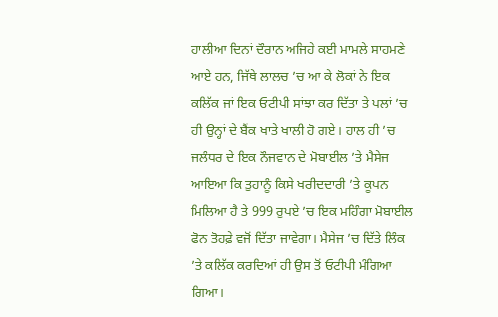ਹਾਲੀਆ ਦਿਨਾਂ ਦੌਰਾਨ ਅਜਿਹੇ ਕਈ ਮਾਮਲੇ ਸਾਹਮਣੇ ਆਏ ਹਨ, ਜਿੱਥੇ ਲਾਲਚ ’ਚ ਆ ਕੇ ਲੋਕਾਂ ਨੇ ਇਕ ਕਲਿੱਕ ਜਾਂ ਇਕ ਓਟੀਪੀ ਸਾਂਝਾ ਕਰ ਦਿੱਤਾ ਤੇ ਪਲਾਂ ’ਚ ਹੀ ਉਨ੍ਹਾਂ ਦੇ ਬੈਂਕ ਖਾਤੇ ਖਾਲੀ ਹੋ ਗਏ। ਹਾਲ ਹੀ ’ਚ ਜਲੰਧਰ ਦੇ ਇਕ ਨੌਜਵਾਨ ਦੇ ਮੋਬਾਈਲ ’ਤੇ ਮੈਸੇਜ ਆਇਆ ਕਿ ਤੁਹਾਨੂੰ ਕਿਸੇ ਖਰੀਦਦਾਰੀ ’ਤੇ ਕੂਪਨ ਮਿਲਿਆ ਹੈ ਤੇ 999 ਰੁਪਏ ’ਚ ਇਕ ਮਹਿੰਗਾ ਮੋਬਾਈਲ ਫੋਨ ਤੋਹਫ਼ੇ ਵਜੋਂ ਦਿੱਤਾ ਜਾਵੇਗਾ। ਮੈਸੇਜ ’ਚ ਦਿੱਤੇ ਲਿੰਕ ’ਤੇ ਕਲਿੱਕ ਕਰਦਿਆਂ ਹੀ ਉਸ ਤੋਂ ਓਟੀਪੀ ਮੰਗਿਆ ਗਿਆ।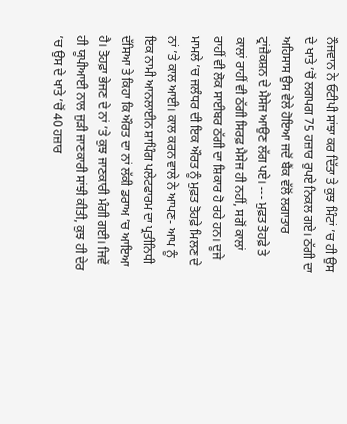ਨੌਜਵਾਨ ਨੇ ਓਟੀਪੀ ਸਾਂਝਾ ਕਰ ਦਿੱਤਾ ਤੇ ਕੁਝ ਮਿੰਟਾਂ ’ਚ ਹੀ ਉਸ ਦੇ ਖਾਤੇ ’ਚੋਂ ਲਗਪਗ 75 ਹਜ਼ਾਰ ਰੁਪਏ ਨਿਕਲ ਗਏ। ਠੱਗੀ ਦਾ ਅਹਿਸਾਸ ਉਸ ਵੇਲੇ ਹੋਇਆ ਜਦੋਂ ਬੈਂਕ ਵੱਲੋਂ ਲਗਾਤਾਰ ਟ੍ਰਾਂਜ਼ੈਕਸ਼ਨ ਦੇ ਮੈਸੇਜ ਆਉਣ ਲੱਗ ਪਏ। --- ਮੁਫ਼ਤ ਤੋਹਫ਼ੇ ਤੇ ਕਾਲਾਂ ਰਾਹੀਂ ਵੀ ਠੱਗੀ ਸਿਰਫ਼ ਮੈਸੇਜ ਹੀ ਨਹੀਂ, ਸਗੋਂ ਕਾਲਾਂ ਰਾਹੀਂ ਵੀ ਲੋਕ ਸਾਈਬਰ ਠੱਗੀ ਦਾ ਸ਼ਿਕਾਰ ਹੋ ਰਹੇ ਹਨ। ਦੂਜੇ ਮਾਮਲੇ ’ਚ ਜਲੰਧਰ ਦੀ ਇਕ ਔਰਤ ਨੂੰ ਮੁਫ਼ਤ ਤੋਹਫ਼ੇ ਮਿਲਣ ਦੇ ਨਾਂ ’ਤੇ ਕਾਲ ਆਈ। ਕਾਲ ਕਰਨ ਵਾਲੇ ਨੇ ਆਪਣ- ਆਪ ਨੂੰ ਇਕ ਨਾਮੀ ਆਨਲਾਈਨ ਸ਼ਾਪਿੰਗ ਪਲੇਟਫਾਰਮ ਦਾ ਪ੍ਰਤੀਨਿਧੀ ਦੱਸਿਆ ਤੇ ਕਿਹਾ ਕਿ ਔਰਤ ਦਾ ਨਾਂ ਲੱਕੀ ਡਰਾਅ ’ਚ ਆਇਆ ਹੈ। ਤੋਹਫ਼ਾ ਭੇਜਣ ਦੇ ਨਾਂ ’ਤੇ ਕੁਝ ਜਾਣਕਾਰੀ ਮੰਗੀ ਗਈ। ਜਿਵੇਂ ਹੀ ਯੂਪੀਆਈ ਨਾਲ ਜੁੜੀ ਜਾਣਕਾਰੀ ਸਾਂਝੀ ਕੀਤੀ, ਕੁਝ ਹੀ ਦੇਰ ’ਚ ਉਸ ਦੇ ਖਾਤੇ ’ਚੋਂ 40 ਹਜ਼ਾਰ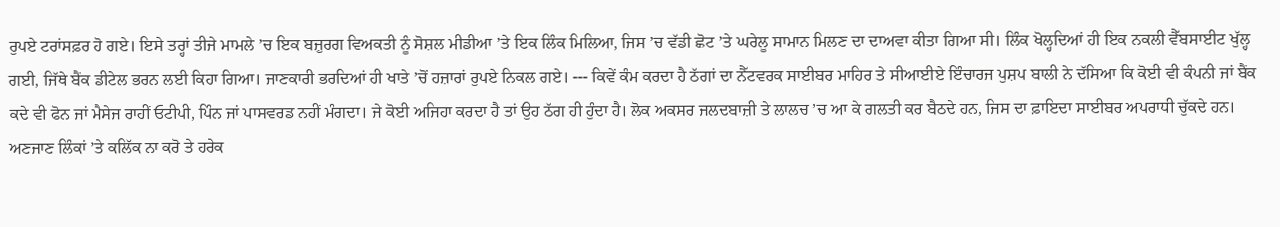ਰੁਪਏ ਟਰਾਂਸਫ਼ਰ ਹੋ ਗਏ। ਇਸੇ ਤਰ੍ਹਾਂ ਤੀਜੇ ਮਾਮਲੇ ’ਚ ਇਕ ਬਜ਼ੁਰਗ ਵਿਅਕਤੀ ਨੂੰ ਸੋਸ਼ਲ ਮੀਡੀਆ ’ਤੇ ਇਕ ਲਿੰਕ ਮਿਲਿਆ, ਜਿਸ ’ਚ ਵੱਡੀ ਛੋਟ ’ਤੇ ਘਰੇਲੂ ਸਾਮਾਨ ਮਿਲਣ ਦਾ ਦਾਅਵਾ ਕੀਤਾ ਗਿਆ ਸੀ। ਲਿੰਕ ਖੋਲ੍ਹਦਿਆਂ ਹੀ ਇਕ ਨਕਲੀ ਵੈੱਬਸਾਈਟ ਖੁੱਲ੍ਹ ਗਈ, ਜਿੱਥੇ ਬੈਂਕ ਡੀਟੇਲ ਭਰਨ ਲਈ ਕਿਹਾ ਗਿਆ। ਜਾਣਕਾਰੀ ਭਰਦਿਆਂ ਹੀ ਖਾਤੇ ’ਚੋਂ ਹਜ਼ਾਰਾਂ ਰੁਪਏ ਨਿਕਲ ਗਏ। --- ਕਿਵੇਂ ਕੰਮ ਕਰਦਾ ਹੈ ਠੱਗਾਂ ਦਾ ਨੈੱਟਵਰਕ ਸਾਈਬਰ ਮਾਹਿਰ ਤੇ ਸੀਆਈਏ ਇੰਚਾਰਜ ਪੁਸ਼ਪ ਬਾਲੀ ਨੇ ਦੱਸਿਆ ਕਿ ਕੋਈ ਵੀ ਕੰਪਨੀ ਜਾਂ ਬੈਂਕ ਕਦੇ ਵੀ ਫੋਨ ਜਾਂ ਮੈਸੇਜ ਰਾਹੀਂ ਓਟੀਪੀ, ਪਿੰਨ ਜਾਂ ਪਾਸਵਰਡ ਨਹੀਂ ਮੰਗਦਾ। ਜੇ ਕੋਈ ਅਜਿਹਾ ਕਰਦਾ ਹੈ ਤਾਂ ਉਹ ਠੱਗ ਹੀ ਹੁੰਦਾ ਹੈ। ਲੋਕ ਅਕਸਰ ਜਲਦਬਾਜ਼ੀ ਤੇ ਲਾਲਚ ’ਚ ਆ ਕੇ ਗਲਤੀ ਕਰ ਬੈਠਦੇ ਹਨ, ਜਿਸ ਦਾ ਫ਼ਾਇਦਾ ਸਾਈਬਰ ਅਪਰਾਧੀ ਚੁੱਕਦੇ ਹਨ। ਅਣਜਾਣ ਲਿੰਕਾਂ ’ਤੇ ਕਲਿੱਕ ਨਾ ਕਰੋ ਤੇ ਹਰੇਕ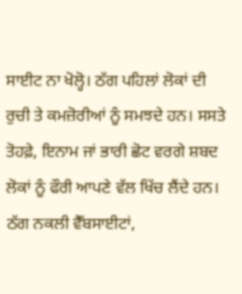ਸਾਈਟ ਨਾ ਖੋਲ੍ਹੋ। ਠੱਗ ਪਹਿਲਾਂ ਲੋਕਾਂ ਦੀ ਰੁਚੀ ਤੇ ਕਮਜ਼ੋਰੀਆਂ ਨੂੰ ਸਮਝਦੇ ਹਨ। ਸਸਤੇ ਤੋਹਫ਼ੇ, ਇਨਾਮ ਜਾਂ ਭਾਰੀ ਛੋਟ ਵਰਗੇ ਸ਼ਬਦ ਲੋਕਾਂ ਨੂੰ ਫੌਰੀ ਆਪਣੇ ਵੱਲ ਖਿੱਚ ਲੈਂਦੇ ਹਨ। ਠੱਗ ਨਕਲੀ ਵੈੱਬਸਾਈਟਾਂ,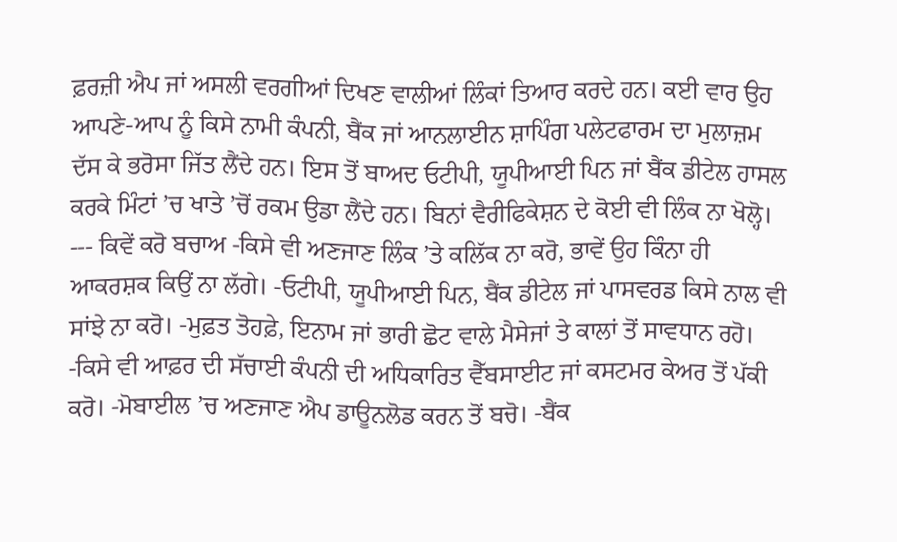ਫ਼ਰਜ਼ੀ ਐਪ ਜਾਂ ਅਸਲੀ ਵਰਗੀਆਂ ਦਿਖਣ ਵਾਲੀਆਂ ਲਿੰਕਾਂ ਤਿਆਰ ਕਰਦੇ ਹਨ। ਕਈ ਵਾਰ ਉਹ ਆਪਣੇ-ਆਪ ਨੂੰ ਕਿਸੇ ਨਾਮੀ ਕੰਪਨੀ, ਬੈਂਕ ਜਾਂ ਆਨਲਾਈਨ ਸ਼ਾਪਿੰਗ ਪਲੇਟਫਾਰਮ ਦਾ ਮੁਲਾਜ਼ਮ ਦੱਸ ਕੇ ਭਰੋਸਾ ਜਿੱਤ ਲੈਂਦੇ ਹਨ। ਇਸ ਤੋਂ ਬਾਅਦ ਓਟੀਪੀ, ਯੂਪੀਆਈ ਪਿਨ ਜਾਂ ਬੈਂਕ ਡੀਟੇਲ ਹਾਸਲ ਕਰਕੇ ਮਿੰਟਾਂ ’ਚ ਖਾਤੇ ’ਚੋਂ ਰਕਮ ਉਡਾ ਲੈਂਦੇ ਹਨ। ਬਿਨਾਂ ਵੈਰੀਫਿਕੇਸ਼ਨ ਦੇ ਕੋਈ ਵੀ ਲਿੰਕ ਨਾ ਖੋਲ੍ਹੋ। --- ਕਿਵੇਂ ਕਰੋ ਬਚਾਅ -ਕਿਸੇ ਵੀ ਅਣਜਾਣ ਲਿੰਕ ’ਤੇ ਕਲਿੱਕ ਨਾ ਕਰੋ, ਭਾਵੇਂ ਉਹ ਕਿੰਨਾ ਹੀ ਆਕਰਸ਼ਕ ਕਿਉਂ ਨਾ ਲੱਗੇ। -ਓਟੀਪੀ, ਯੂਪੀਆਈ ਪਿਨ, ਬੈਂਕ ਡੀਟੇਲ ਜਾਂ ਪਾਸਵਰਡ ਕਿਸੇ ਨਾਲ ਵੀ ਸਾਂਝੇ ਨਾ ਕਰੋ। -ਮੁਫ਼ਤ ਤੋਹਫ਼ੇ, ਇਨਾਮ ਜਾਂ ਭਾਰੀ ਛੋਟ ਵਾਲੇ ਮੈਸੇਜਾਂ ਤੇ ਕਾਲਾਂ ਤੋਂ ਸਾਵਧਾਨ ਰਹੋ। -ਕਿਸੇ ਵੀ ਆਫ਼ਰ ਦੀ ਸੱਚਾਈ ਕੰਪਨੀ ਦੀ ਅਧਿਕਾਰਿਤ ਵੈੱਬਸਾਈਟ ਜਾਂ ਕਸਟਮਰ ਕੇਅਰ ਤੋਂ ਪੱਕੀ ਕਰੋ। -ਮੋਬਾਈਲ ’ਚ ਅਣਜਾਣ ਐਪ ਡਾਊਨਲੋਡ ਕਰਨ ਤੋਂ ਬਚੋ। -ਬੈਂਕ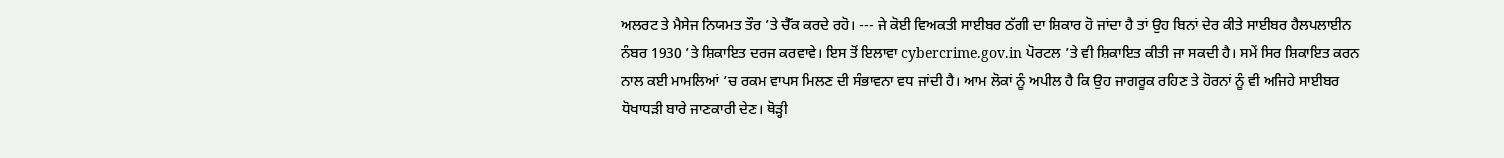ਅਲਰਟ ਤੇ ਮੈਸੇਜ ਨਿਯਮਤ ਤੌਰ ’ਤੇ ਚੈੱਕ ਕਰਦੇ ਰਹੋ। --- ਜੇ ਕੋਈ ਵਿਅਕਤੀ ਸਾਈਬਰ ਠੱਗੀ ਦਾ ਸ਼ਿਕਾਰ ਹੋ ਜਾਂਦਾ ਹੈ ਤਾਂ ਉਹ ਬਿਨਾਂ ਦੇਰ ਕੀਤੇ ਸਾਈਬਰ ਹੈਲਪਲਾਈਨ ਨੰਬਰ 1930 ’ਤੇ ਸ਼ਿਕਾਇਤ ਦਰਜ ਕਰਵਾਵੇ। ਇਸ ਤੋਂ ਇਲਾਵਾ cybercrime.gov.in ਪੋਰਟਲ ’ਤੇ ਵੀ ਸ਼ਿਕਾਇਤ ਕੀਤੀ ਜਾ ਸਕਦੀ ਹੈ। ਸਮੇਂ ਸਿਰ ਸ਼ਿਕਾਇਤ ਕਰਨ ਨਾਲ ਕਈ ਮਾਮਲਿਆਂ ’ਚ ਰਕਮ ਵਾਪਸ ਮਿਲਣ ਦੀ ਸੰਭਾਵਨਾ ਵਧ ਜਾਂਦੀ ਹੈ। ਆਮ ਲੋਕਾਂ ਨੂੰ ਅਪੀਲ ਹੈ ਕਿ ਉਹ ਜਾਗਰੂਕ ਰਹਿਣ ਤੇ ਹੋਰਨਾਂ ਨੂੰ ਵੀ ਅਜਿਹੇ ਸਾਈਬਰ ਧੋਖਾਧੜੀ ਬਾਰੇ ਜਾਣਕਾਰੀ ਦੇਣ। ਥੋੜ੍ਹੀ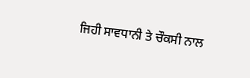ਜਿਹੀ ਸਾਵਧਾਨੀ ਤੇ ਚੌਕਸੀ ਨਾਲ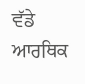ਵੱਡੇ ਆਰਥਿਕ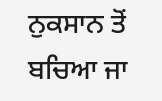ਨੁਕਸਾਨ ਤੋਂ ਬਚਿਆ ਜਾ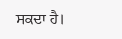ਸਕਦਾ ਹੈ।